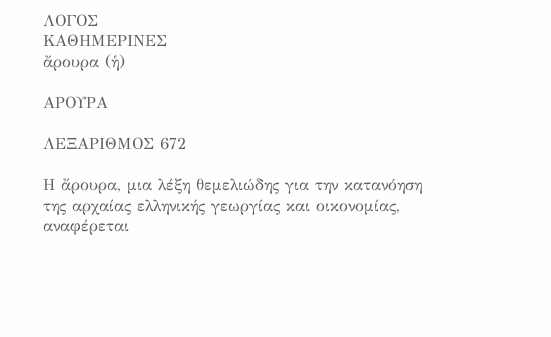ΛΟΓΟΣ
ΚΑΘΗΜΕΡΙΝΕΣ
ἄρουρα (ἡ)

ΑΡΟΥΡΑ

ΛΕΞΑΡΙΘΜΟΣ 672

Η ἄρουρα, μια λέξη θεμελιώδης για την κατανόηση της αρχαίας ελληνικής γεωργίας και οικονομίας, αναφέρεται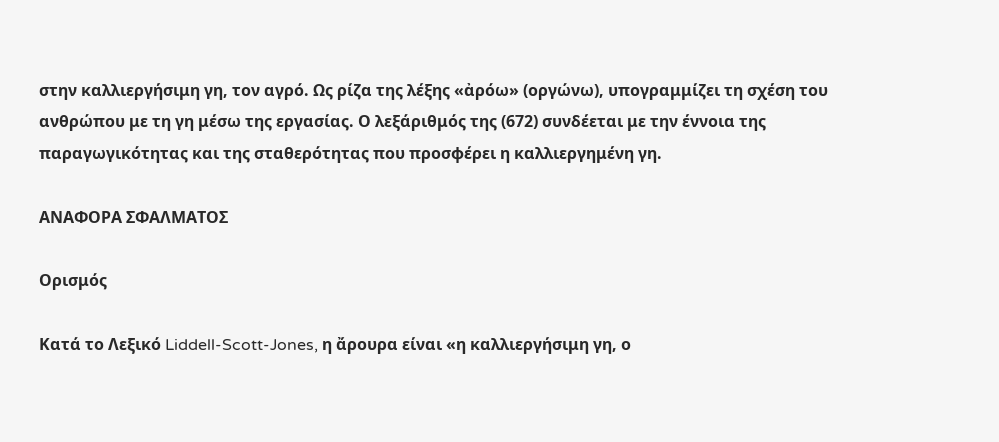στην καλλιεργήσιμη γη, τον αγρό. Ως ρίζα της λέξης «ἀρόω» (οργώνω), υπογραμμίζει τη σχέση του ανθρώπου με τη γη μέσω της εργασίας. Ο λεξάριθμός της (672) συνδέεται με την έννοια της παραγωγικότητας και της σταθερότητας που προσφέρει η καλλιεργημένη γη.

ΑΝΑΦΟΡΑ ΣΦΑΛΜΑΤΟΣ

Ορισμός

Κατά το Λεξικό Liddell-Scott-Jones, η ἄρουρα είναι «η καλλιεργήσιμη γη, ο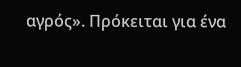αγρός». Πρόκειται για ένα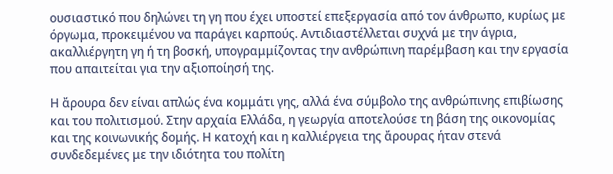ουσιαστικό που δηλώνει τη γη που έχει υποστεί επεξεργασία από τον άνθρωπο, κυρίως με όργωμα, προκειμένου να παράγει καρπούς. Αντιδιαστέλλεται συχνά με την άγρια, ακαλλιέργητη γη ή τη βοσκή, υπογραμμίζοντας την ανθρώπινη παρέμβαση και την εργασία που απαιτείται για την αξιοποίησή της.

Η ἄρουρα δεν είναι απλώς ένα κομμάτι γης, αλλά ένα σύμβολο της ανθρώπινης επιβίωσης και του πολιτισμού. Στην αρχαία Ελλάδα, η γεωργία αποτελούσε τη βάση της οικονομίας και της κοινωνικής δομής. Η κατοχή και η καλλιέργεια της ἄρουρας ήταν στενά συνδεδεμένες με την ιδιότητα του πολίτη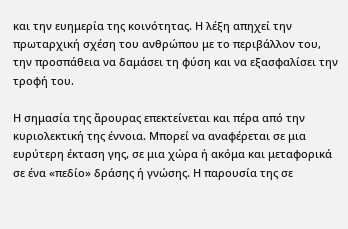και την ευημερία της κοινότητας. Η λέξη απηχεί την πρωταρχική σχέση του ανθρώπου με το περιβάλλον του, την προσπάθεια να δαμάσει τη φύση και να εξασφαλίσει την τροφή του.

Η σημασία της ἄρουρας επεκτείνεται και πέρα από την κυριολεκτική της έννοια. Μπορεί να αναφέρεται σε μια ευρύτερη έκταση γης, σε μια χώρα ή ακόμα και μεταφορικά σε ένα «πεδίο» δράσης ή γνώσης. Η παρουσία της σε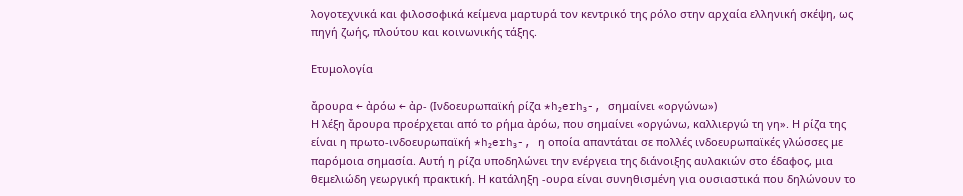λογοτεχνικά και φιλοσοφικά κείμενα μαρτυρά τον κεντρικό της ρόλο στην αρχαία ελληνική σκέψη, ως πηγή ζωής, πλούτου και κοινωνικής τάξης.

Ετυμολογία

ἄρουρα ← ἀρόω ← ἀρ- (Ινδοευρωπαϊκή ρίζα *h₂erh₃-, σημαίνει «οργώνω»)
Η λέξη ἄρουρα προέρχεται από το ρήμα ἀρόω, που σημαίνει «οργώνω, καλλιεργώ τη γη». Η ρίζα της είναι η πρωτο-ινδοευρωπαϊκή *h₂erh₃-, η οποία απαντάται σε πολλές ινδοευρωπαϊκές γλώσσες με παρόμοια σημασία. Αυτή η ρίζα υποδηλώνει την ενέργεια της διάνοιξης αυλακιών στο έδαφος, μια θεμελιώδη γεωργική πρακτική. Η κατάληξη -ουρα είναι συνηθισμένη για ουσιαστικά που δηλώνουν το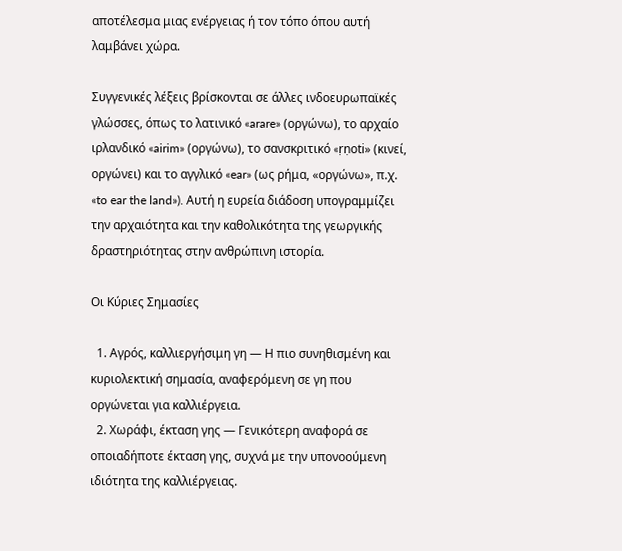αποτέλεσμα μιας ενέργειας ή τον τόπο όπου αυτή λαμβάνει χώρα.

Συγγενικές λέξεις βρίσκονται σε άλλες ινδοευρωπαϊκές γλώσσες, όπως το λατινικό «arare» (οργώνω), το αρχαίο ιρλανδικό «airim» (οργώνω), το σανσκριτικό «ṛṇoti» (κινεί, οργώνει) και το αγγλικό «ear» (ως ρήμα, «οργώνω», π.χ. «to ear the land»). Αυτή η ευρεία διάδοση υπογραμμίζει την αρχαιότητα και την καθολικότητα της γεωργικής δραστηριότητας στην ανθρώπινη ιστορία.

Οι Κύριες Σημασίες

  1. Αγρός, καλλιεργήσιμη γη — Η πιο συνηθισμένη και κυριολεκτική σημασία, αναφερόμενη σε γη που οργώνεται για καλλιέργεια.
  2. Χωράφι, έκταση γης — Γενικότερη αναφορά σε οποιαδήποτε έκταση γης, συχνά με την υπονοούμενη ιδιότητα της καλλιέργειας.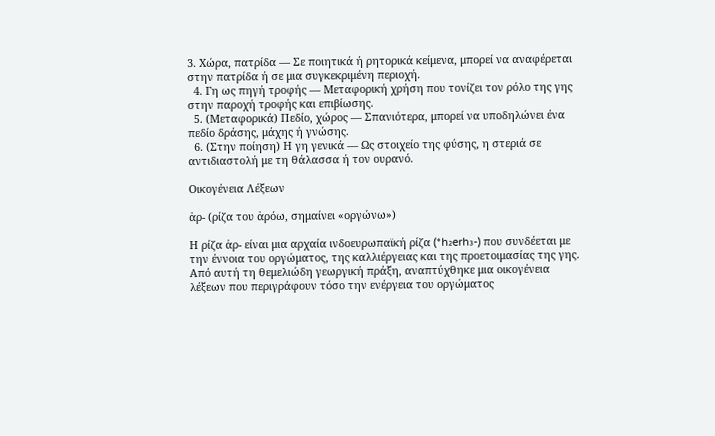3. Χώρα, πατρίδα — Σε ποιητικά ή ρητορικά κείμενα, μπορεί να αναφέρεται στην πατρίδα ή σε μια συγκεκριμένη περιοχή.
  4. Γη ως πηγή τροφής — Μεταφορική χρήση που τονίζει τον ρόλο της γης στην παροχή τροφής και επιβίωσης.
  5. (Μεταφορικά) Πεδίο, χώρος — Σπανιότερα, μπορεί να υποδηλώνει ένα πεδίο δράσης, μάχης ή γνώσης.
  6. (Στην ποίηση) Η γη γενικά — Ως στοιχείο της φύσης, η στεριά σε αντιδιαστολή με τη θάλασσα ή τον ουρανό.

Οικογένεια Λέξεων

ἀρ- (ρίζα του ἀρόω, σημαίνει «οργώνω»)

Η ρίζα ἀρ- είναι μια αρχαία ινδοευρωπαϊκή ρίζα (*h₂erh₃-) που συνδέεται με την έννοια του οργώματος, της καλλιέργειας και της προετοιμασίας της γης. Από αυτή τη θεμελιώδη γεωργική πράξη, αναπτύχθηκε μια οικογένεια λέξεων που περιγράφουν τόσο την ενέργεια του οργώματος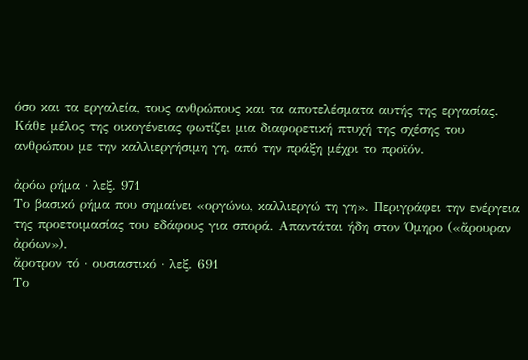όσο και τα εργαλεία, τους ανθρώπους και τα αποτελέσματα αυτής της εργασίας. Κάθε μέλος της οικογένειας φωτίζει μια διαφορετική πτυχή της σχέσης του ανθρώπου με την καλλιεργήσιμη γη, από την πράξη μέχρι το προϊόν.

ἀρόω ρήμα · λεξ. 971
Το βασικό ρήμα που σημαίνει «οργώνω, καλλιεργώ τη γη». Περιγράφει την ενέργεια της προετοιμασίας του εδάφους για σπορά. Απαντάται ήδη στον Όμηρο («ἄρουραν ἀρόων»).
ἄροτρον τό · ουσιαστικό · λεξ. 691
Το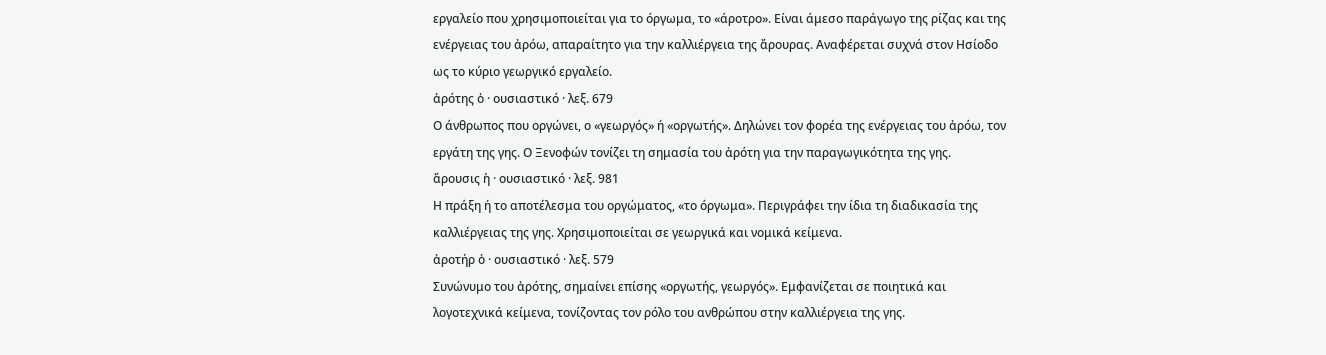εργαλείο που χρησιμοποιείται για το όργωμα, το «άροτρο». Είναι άμεσο παράγωγο της ρίζας και της ενέργειας του ἀρόω, απαραίτητο για την καλλιέργεια της ἄρουρας. Αναφέρεται συχνά στον Ησίοδο ως το κύριο γεωργικό εργαλείο.
ἀρότης ὁ · ουσιαστικό · λεξ. 679
Ο άνθρωπος που οργώνει, ο «γεωργός» ή «οργωτής». Δηλώνει τον φορέα της ενέργειας του ἀρόω, τον εργάτη της γης. Ο Ξενοφών τονίζει τη σημασία του ἀρότη για την παραγωγικότητα της γης.
ἄρουσις ἡ · ουσιαστικό · λεξ. 981
Η πράξη ή το αποτέλεσμα του οργώματος, «το όργωμα». Περιγράφει την ίδια τη διαδικασία της καλλιέργειας της γης. Χρησιμοποιείται σε γεωργικά και νομικά κείμενα.
ἀροτήρ ὁ · ουσιαστικό · λεξ. 579
Συνώνυμο του ἀρότης, σημαίνει επίσης «οργωτής, γεωργός». Εμφανίζεται σε ποιητικά και λογοτεχνικά κείμενα, τονίζοντας τον ρόλο του ανθρώπου στην καλλιέργεια της γης.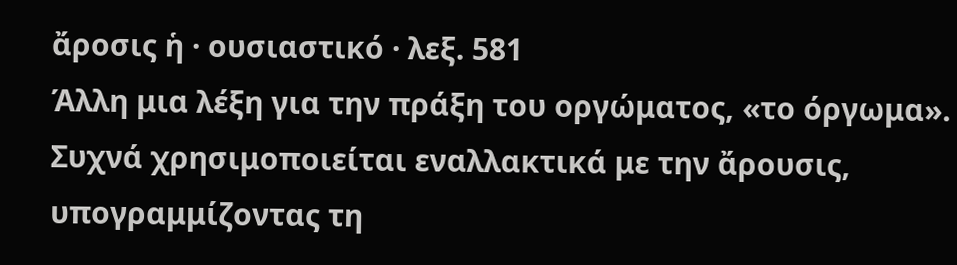ἄροσις ἡ · ουσιαστικό · λεξ. 581
Άλλη μια λέξη για την πράξη του οργώματος, «το όργωμα». Συχνά χρησιμοποιείται εναλλακτικά με την ἄρουσις, υπογραμμίζοντας τη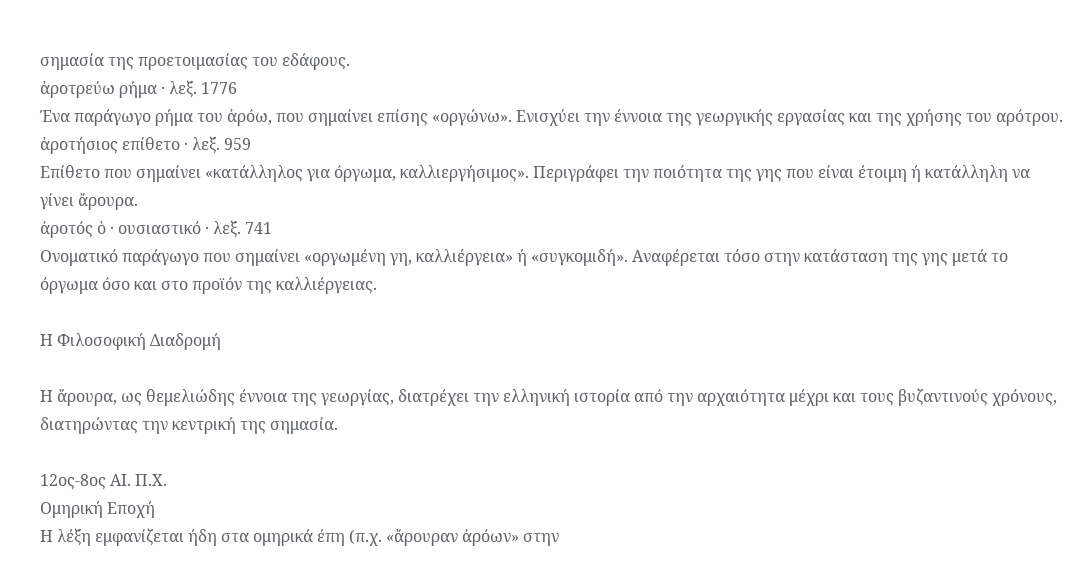σημασία της προετοιμασίας του εδάφους.
ἀροτρεύω ρήμα · λεξ. 1776
Ένα παράγωγο ρήμα του ἀρόω, που σημαίνει επίσης «οργώνω». Ενισχύει την έννοια της γεωργικής εργασίας και της χρήσης του αρότρου.
ἀροτήσιος επίθετο · λεξ. 959
Επίθετο που σημαίνει «κατάλληλος για όργωμα, καλλιεργήσιμος». Περιγράφει την ποιότητα της γης που είναι έτοιμη ή κατάλληλη να γίνει ἄρουρα.
ἀροτός ὁ · ουσιαστικό · λεξ. 741
Ονοματικό παράγωγο που σημαίνει «οργωμένη γη, καλλιέργεια» ή «συγκομιδή». Αναφέρεται τόσο στην κατάσταση της γης μετά το όργωμα όσο και στο προϊόν της καλλιέργειας.

Η Φιλοσοφική Διαδρομή

Η ἄρουρα, ως θεμελιώδης έννοια της γεωργίας, διατρέχει την ελληνική ιστορία από την αρχαιότητα μέχρι και τους βυζαντινούς χρόνους, διατηρώντας την κεντρική της σημασία.

12ος-8ος ΑΙ. Π.Χ.
Ομηρική Εποχή
Η λέξη εμφανίζεται ήδη στα ομηρικά έπη (π.χ. «ἄρουραν ἀρόων» στην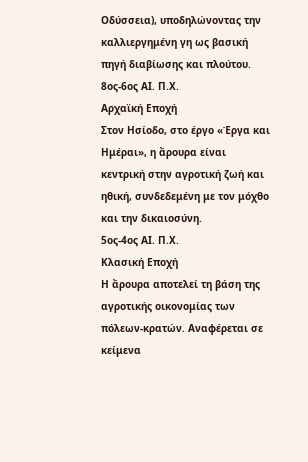Οδύσσεια), υποδηλώνοντας την καλλιεργημένη γη ως βασική πηγή διαβίωσης και πλούτου.
8ος-6ος ΑΙ. Π.Χ.
Αρχαϊκή Εποχή
Στον Ησίοδο, στο έργο «Έργα και Ημέραι», η ἄρουρα είναι κεντρική στην αγροτική ζωή και ηθική, συνδεδεμένη με τον μόχθο και την δικαιοσύνη.
5ος-4ος ΑΙ. Π.Χ.
Κλασική Εποχή
Η ἄρουρα αποτελεί τη βάση της αγροτικής οικονομίας των πόλεων-κρατών. Αναφέρεται σε κείμενα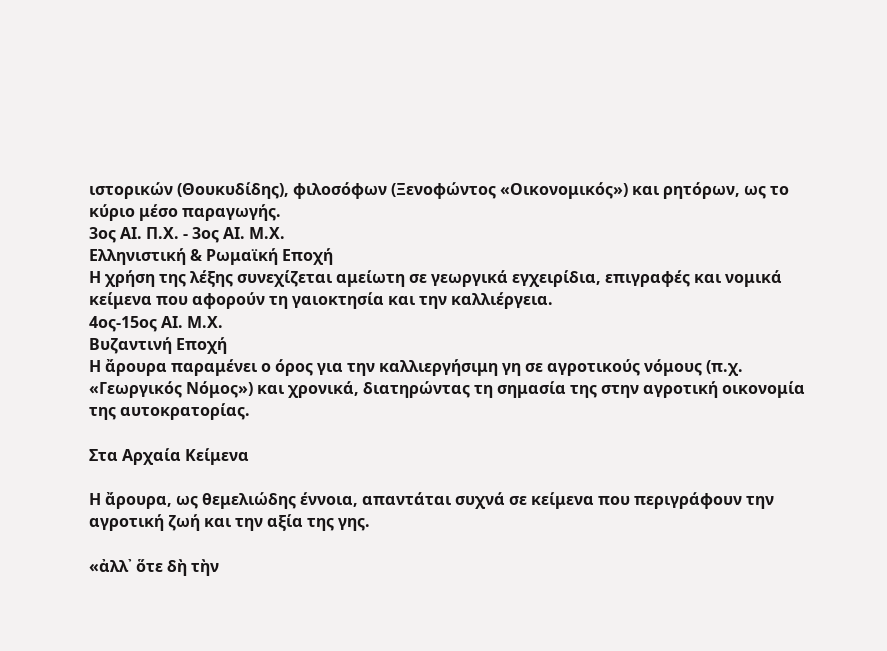ιστορικών (Θουκυδίδης), φιλοσόφων (Ξενοφώντος «Οικονομικός») και ρητόρων, ως το κύριο μέσο παραγωγής.
3ος ΑΙ. Π.Χ. - 3ος ΑΙ. Μ.Χ.
Ελληνιστική & Ρωμαϊκή Εποχή
Η χρήση της λέξης συνεχίζεται αμείωτη σε γεωργικά εγχειρίδια, επιγραφές και νομικά κείμενα που αφορούν τη γαιοκτησία και την καλλιέργεια.
4ος-15ος ΑΙ. Μ.Χ.
Βυζαντινή Εποχή
Η ἄρουρα παραμένει ο όρος για την καλλιεργήσιμη γη σε αγροτικούς νόμους (π.χ. «Γεωργικός Νόμος») και χρονικά, διατηρώντας τη σημασία της στην αγροτική οικονομία της αυτοκρατορίας.

Στα Αρχαία Κείμενα

Η ἄρουρα, ως θεμελιώδης έννοια, απαντάται συχνά σε κείμενα που περιγράφουν την αγροτική ζωή και την αξία της γης.

«ἀλλ᾽ ὅτε δὴ τὴν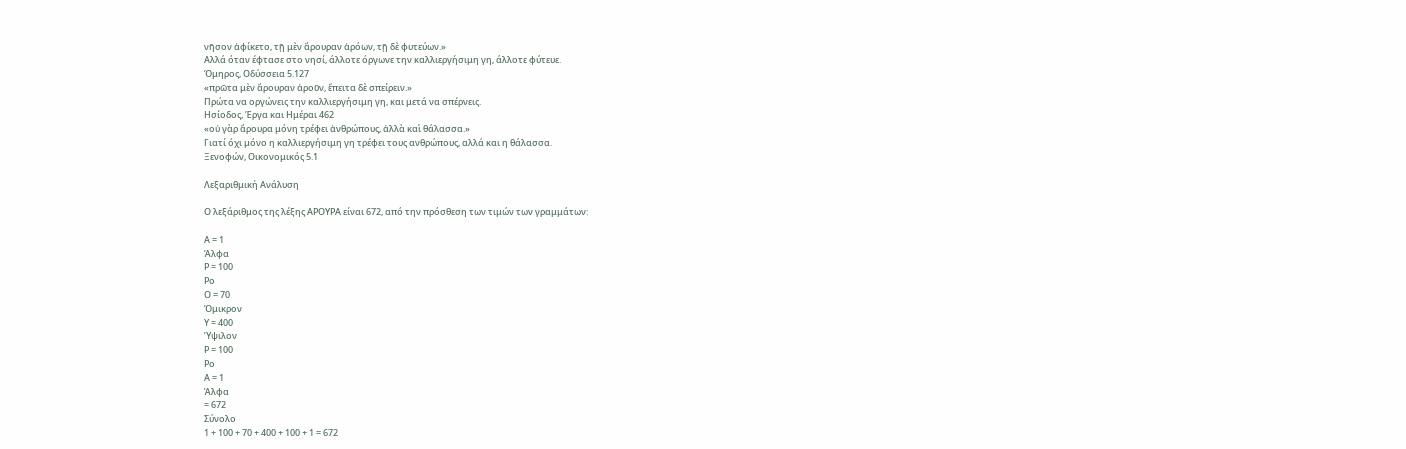νῆσον ἀφίκετο, τῇ μὲν ἄρουραν ἀρόων, τῇ δὲ φυτεύων.»
Αλλά όταν έφτασε στο νησί, άλλοτε όργωνε την καλλιεργήσιμη γη, άλλοτε φύτευε.
Όμηρος, Οδύσσεια 5.127
«πρῶτα μὲν ἄρουραν ἀροῦν, ἔπειτα δὲ σπείρειν.»
Πρώτα να οργώνεις την καλλιεργήσιμη γη, και μετά να σπέρνεις.
Ησίοδος, Έργα και Ημέραι 462
«οὐ γὰρ ἄρουρα μόνη τρέφει ἀνθρώπους, ἀλλὰ καὶ θάλασσα.»
Γιατί όχι μόνο η καλλιεργήσιμη γη τρέφει τους ανθρώπους, αλλά και η θάλασσα.
Ξενοφών, Οικονομικός 5.1

Λεξαριθμική Ανάλυση

Ο λεξάριθμος της λέξης ΑΡΟΥΡΑ είναι 672, από την πρόσθεση των τιμών των γραμμάτων:

Α = 1
Άλφα
Ρ = 100
Ρο
Ο = 70
Όμικρον
Υ = 400
Ύψιλον
Ρ = 100
Ρο
Α = 1
Άλφα
= 672
Σύνολο
1 + 100 + 70 + 400 + 100 + 1 = 672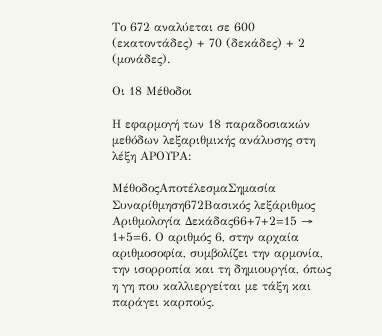Το 672 αναλύεται σε 600 (εκατοντάδες) + 70 (δεκάδες) + 2 (μονάδες).

Οι 18 Μέθοδοι

Η εφαρμογή των 18 παραδοσιακών μεθόδων λεξαριθμικής ανάλυσης στη λέξη ΑΡΟΥΡΑ:

ΜέθοδοςΑποτέλεσμαΣημασία
Συναρίθμηση672Βασικός λεξάριθμος
Αριθμολογία Δεκάδας66+7+2=15 → 1+5=6. Ο αριθμός 6, στην αρχαία αριθμοσοφία, συμβολίζει την αρμονία, την ισορροπία και τη δημιουργία, όπως η γη που καλλιεργείται με τάξη και παράγει καρπούς.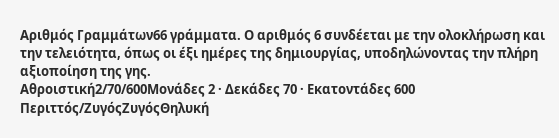Αριθμός Γραμμάτων66 γράμματα. Ο αριθμός 6 συνδέεται με την ολοκλήρωση και την τελειότητα, όπως οι έξι ημέρες της δημιουργίας, υποδηλώνοντας την πλήρη αξιοποίηση της γης.
Αθροιστική2/70/600Μονάδες 2 · Δεκάδες 70 · Εκατοντάδες 600
Περιττός/ΖυγόςΖυγόςΘηλυκή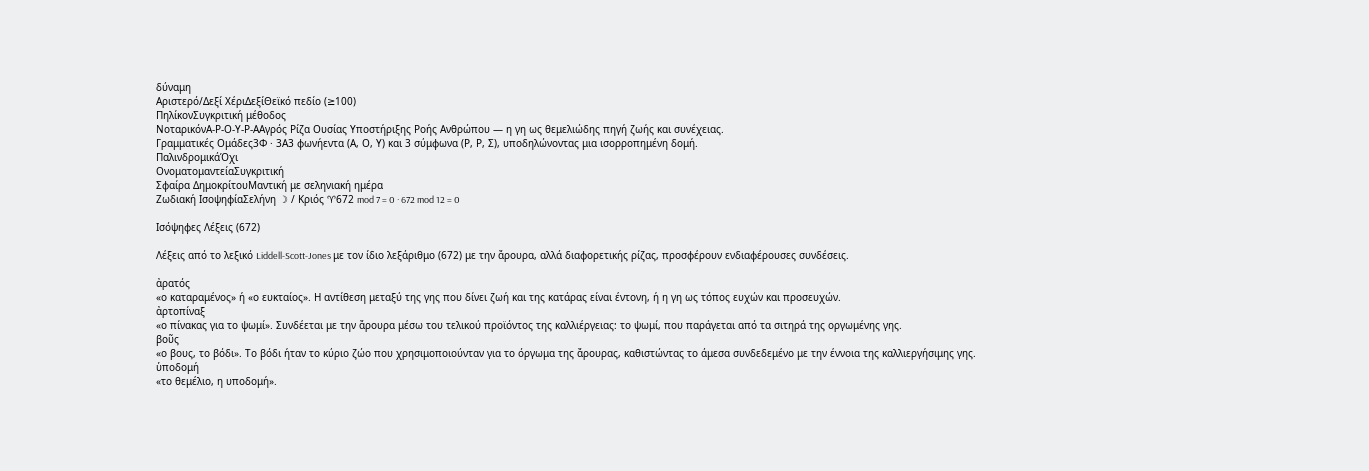δύναμη
Αριστερό/Δεξί ΧέριΔεξίΘεϊκό πεδίο (≥100)
ΠηλίκονΣυγκριτική μέθοδος
ΝοταρικόνΑ-Ρ-Ο-Υ-Ρ-ΑΑγρός Ρίζα Ουσίας Υποστήριξης Ροής Ανθρώπου — η γη ως θεμελιώδης πηγή ζωής και συνέχειας.
Γραμματικές Ομάδες3Φ · 3Α3 φωνήεντα (Α, Ο, Υ) και 3 σύμφωνα (Ρ, Ρ, Σ), υποδηλώνοντας μια ισορροπημένη δομή.
ΠαλινδρομικάΌχι
ΟνοματομαντείαΣυγκριτική
Σφαίρα ΔημοκρίτουΜαντική με σεληνιακή ημέρα
Ζωδιακή ΙσοψηφίαΣελήνη ☽ / Κριός ♈672 mod 7 = 0 · 672 mod 12 = 0

Ισόψηφες Λέξεις (672)

Λέξεις από το λεξικό Liddell-Scott-Jones με τον ίδιο λεξάριθμο (672) με την ἄρουρα, αλλά διαφορετικής ρίζας, προσφέρουν ενδιαφέρουσες συνδέσεις.

ἀρατός
«ο καταραμένος» ή «ο ευκταίος». Η αντίθεση μεταξύ της γης που δίνει ζωή και της κατάρας είναι έντονη, ή η γη ως τόπος ευχών και προσευχών.
ἀρτοπίναξ
«ο πίνακας για το ψωμί». Συνδέεται με την ἄρουρα μέσω του τελικού προϊόντος της καλλιέργειας: το ψωμί, που παράγεται από τα σιτηρά της οργωμένης γης.
βοῦς
«ο βους, το βόδι». Το βόδι ήταν το κύριο ζώο που χρησιμοποιούνταν για το όργωμα της ἄρουρας, καθιστώντας το άμεσα συνδεδεμένο με την έννοια της καλλιεργήσιμης γης.
ὑποδομή
«το θεμέλιο, η υποδομή».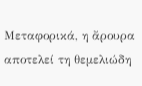Μεταφορικά, η ἄρουρα αποτελεί τη θεμελιώδη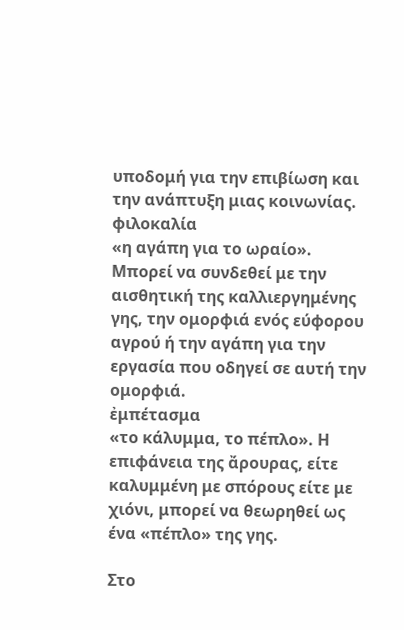υποδομή για την επιβίωση και την ανάπτυξη μιας κοινωνίας.
φιλοκαλία
«η αγάπη για το ωραίο». Μπορεί να συνδεθεί με την αισθητική της καλλιεργημένης γης, την ομορφιά ενός εύφορου αγρού ή την αγάπη για την εργασία που οδηγεί σε αυτή την ομορφιά.
ἐμπέτασμα
«το κάλυμμα, το πέπλο». Η επιφάνεια της ἄρουρας, είτε καλυμμένη με σπόρους είτε με χιόνι, μπορεί να θεωρηθεί ως ένα «πέπλο» της γης.

Στο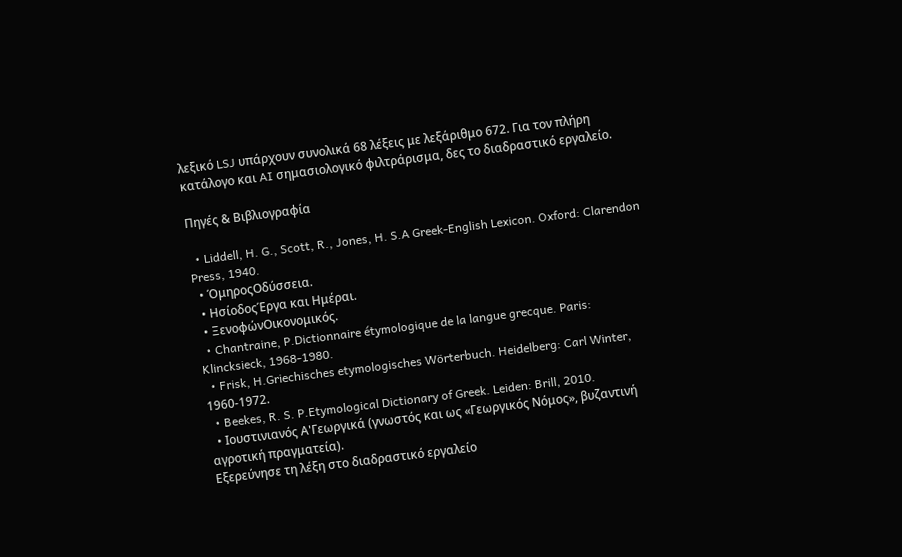λεξικό LSJ υπάρχουν συνολικά 68 λέξεις με λεξάριθμο 672. Για τον πλήρη κατάλογο και AI σημασιολογικό φιλτράρισμα, δες το διαδραστικό εργαλείο.

Πηγές & Βιβλιογραφία

  • Liddell, H. G., Scott, R., Jones, H. S.A Greek-English Lexicon. Oxford: Clarendon Press, 1940.
  • ΌμηροςΟδύσσεια.
  • ΗσίοδοςΈργα και Ημέραι.
  • ΞενοφώνΟικονομικός.
  • Chantraine, P.Dictionnaire étymologique de la langue grecque. Paris: Klincksieck, 1968-1980.
  • Frisk, H.Griechisches etymologisches Wörterbuch. Heidelberg: Carl Winter, 1960-1972.
  • Beekes, R. S. P.Etymological Dictionary of Greek. Leiden: Brill, 2010.
  • Ιουστινιανός Α'Γεωργικά (γνωστός και ως «Γεωργικός Νόμος», βυζαντινή αγροτική πραγματεία).
Εξερεύνησε τη λέξη στο διαδραστικό εργαλείο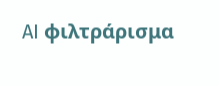AI φιλτράρισμα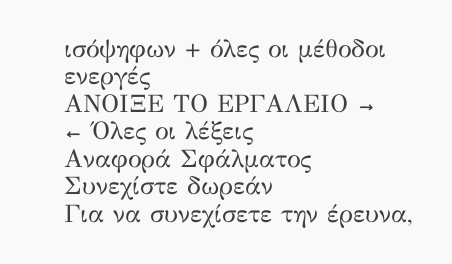ισόψηφων + όλες οι μέθοδοι ενεργές
ΑΝΟΙΞΕ ΤΟ ΕΡΓΑΛΕΙΟ →
← Όλες οι λέξεις
Αναφορά Σφάλματος
Συνεχίστε δωρεάν
Για να συνεχίσετε την έρευνα,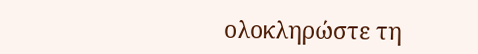ολοκληρώστε τη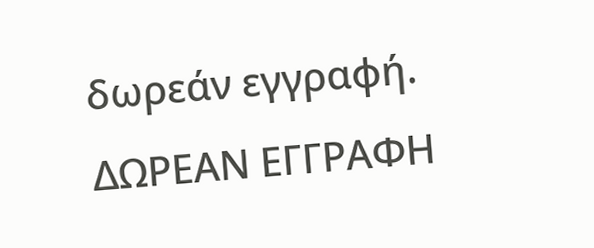δωρεάν εγγραφή.
ΔΩΡΕΑΝ ΕΓΓΡΑΦΗ